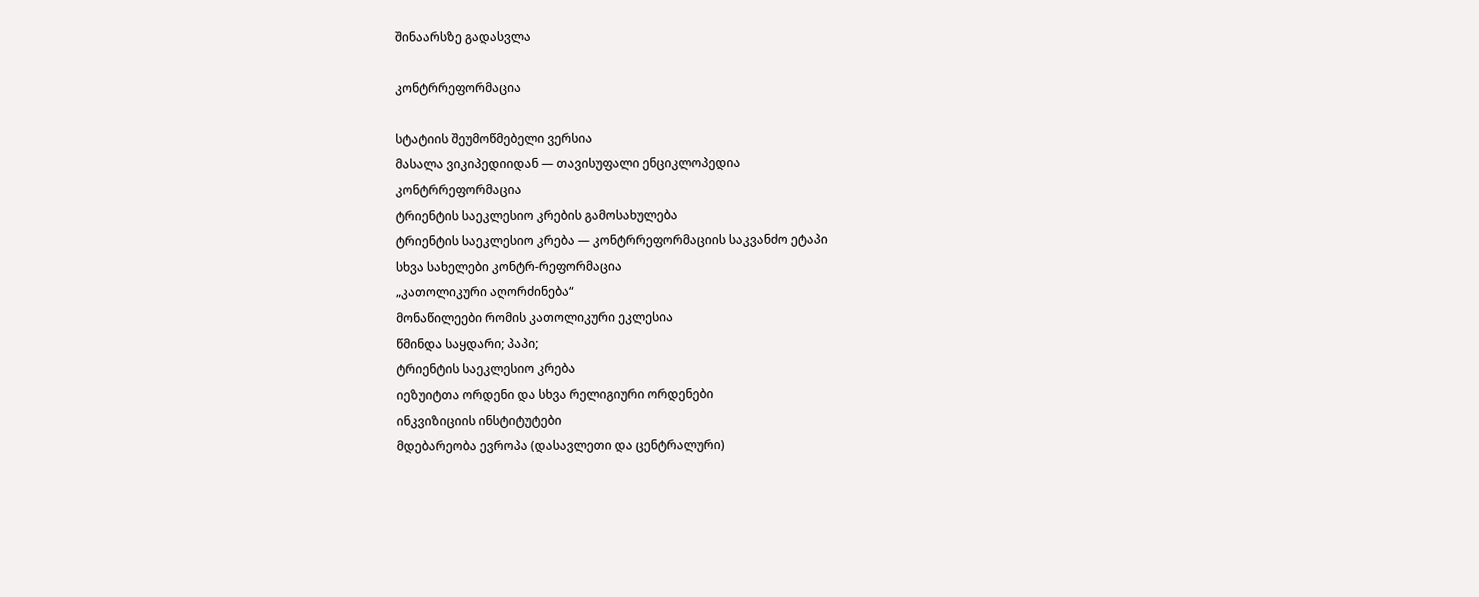შინაარსზე გადასვლა

კონტრრეფორმაცია

სტატიის შეუმოწმებელი ვერსია
მასალა ვიკიპედიიდან — თავისუფალი ენციკლოპედია
კონტრრეფორმაცია
ტრიენტის საეკლესიო კრების გამოსახულება
ტრიენტის საეკლესიო კრება — კონტრრეფორმაციის საკვანძო ეტაპი
სხვა სახელები კონტრ-რეფორმაცია
„კათოლიკური აღორძინება“
მონაწილეები რომის კათოლიკური ეკლესია
წმინდა საყდარი; პაპი;
ტრიენტის საეკლესიო კრება
იეზუიტთა ორდენი და სხვა რელიგიური ორდენები
ინკვიზიციის ინსტიტუტები
მდებარეობა ევროპა (დასავლეთი და ცენტრალური)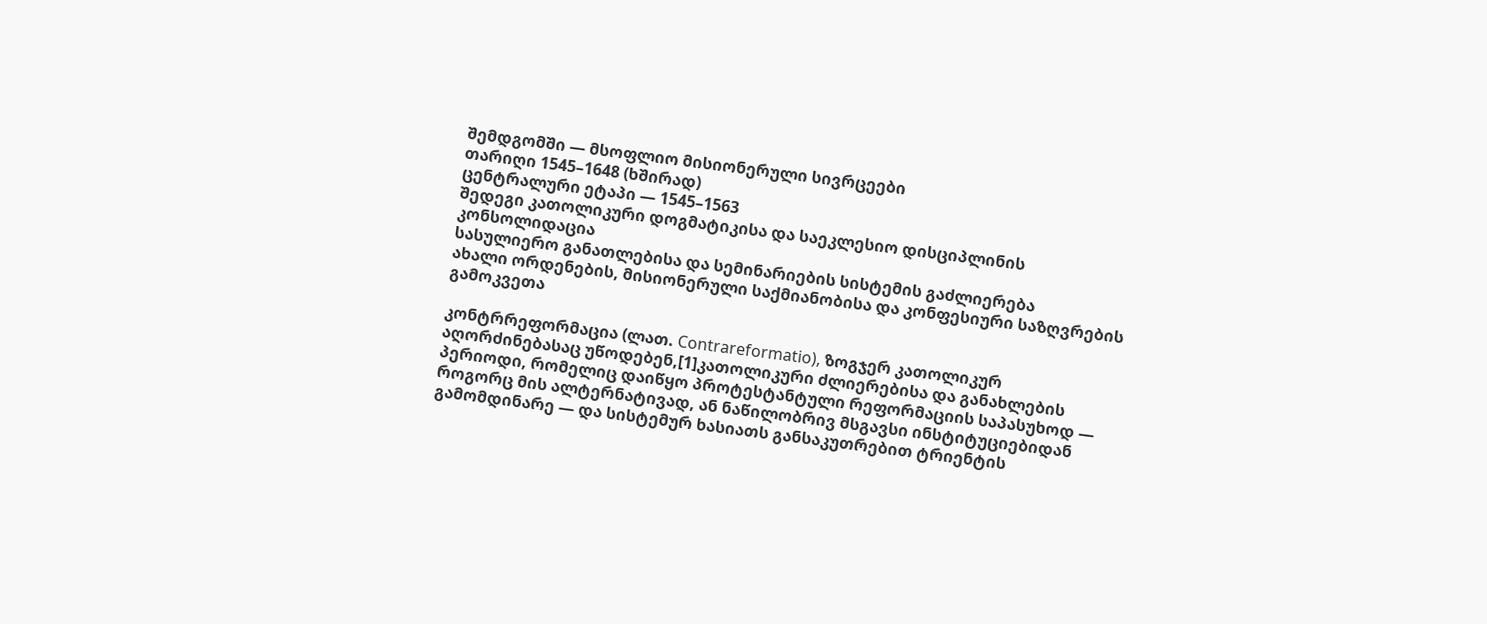შემდგომში — მსოფლიო მისიონერული სივრცეები
თარიღი 1545–1648 (ხშირად)
ცენტრალური ეტაპი — 1545–1563
შედეგი კათოლიკური დოგმატიკისა და საეკლესიო დისციპლინის კონსოლიდაცია
სასულიერო განათლებისა და სემინარიების სისტემის გაძლიერება
ახალი ორდენების, მისიონერული საქმიანობისა და კონფესიური საზღვრების გამოკვეთა

კონტრრეფორმაცია (ლათ. Contrareformatio), ზოგჯერ კათოლიკურ აღორძინებასაც უწოდებენ,[1]კათოლიკური ძლიერებისა და განახლების პერიოდი, რომელიც დაიწყო პროტესტანტული რეფორმაციის საპასუხოდ — როგორც მის ალტერნატივად, ან ნაწილობრივ მსგავსი ინსტიტუციებიდან გამომდინარე — და სისტემურ ხასიათს განსაკუთრებით ტრიენტის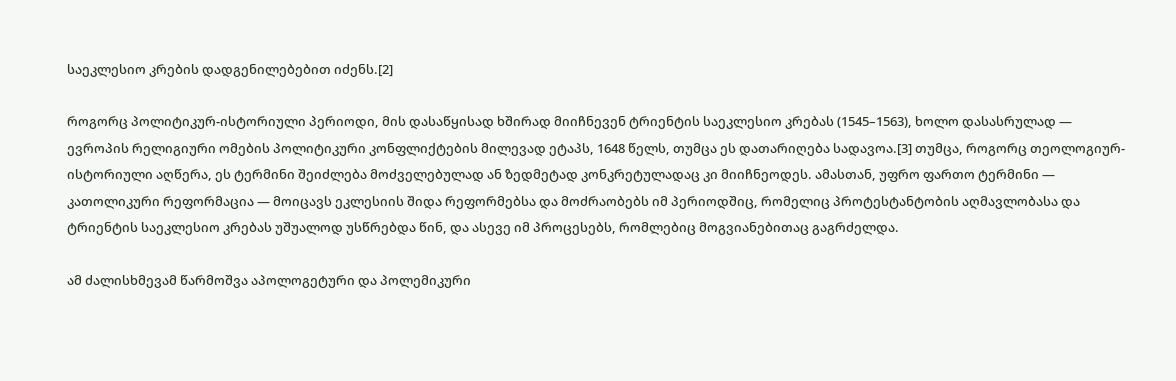საეკლესიო კრების დადგენილებებით იძენს.[2]

როგორც პოლიტიკურ-ისტორიული პერიოდი, მის დასაწყისად ხშირად მიიჩნევენ ტრიენტის საეკლესიო კრებას (1545–1563), ხოლო დასასრულად — ევროპის რელიგიური ომების პოლიტიკური კონფლიქტების მილევად ეტაპს, 1648 წელს, თუმცა ეს დათარიღება სადავოა.[3] თუმცა, როგორც თეოლოგიურ-ისტორიული აღწერა, ეს ტერმინი შეიძლება მოძველებულად ან ზედმეტად კონკრეტულადაც კი მიიჩნეოდეს. ამასთან, უფრო ფართო ტერმინი — კათოლიკური რეფორმაცია — მოიცავს ეკლესიის შიდა რეფორმებსა და მოძრაობებს იმ პერიოდშიც, რომელიც პროტესტანტობის აღმავლობასა და ტრიენტის საეკლესიო კრებას უშუალოდ უსწრებდა წინ, და ასევე იმ პროცესებს, რომლებიც მოგვიანებითაც გაგრძელდა.

ამ ძალისხმევამ წარმოშვა აპოლოგეტური და პოლემიკური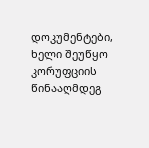დოკუმენტები, ხელი შეუწყო კორუფციის წინააღმდეგ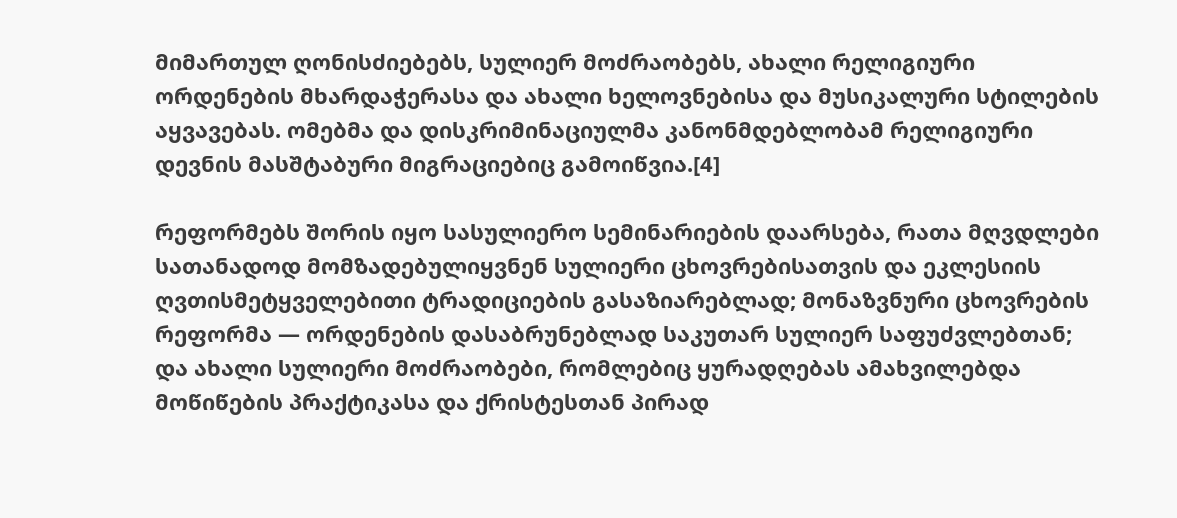მიმართულ ღონისძიებებს, სულიერ მოძრაობებს, ახალი რელიგიური ორდენების მხარდაჭერასა და ახალი ხელოვნებისა და მუსიკალური სტილების აყვავებას. ომებმა და დისკრიმინაციულმა კანონმდებლობამ რელიგიური დევნის მასშტაბური მიგრაციებიც გამოიწვია.[4]

რეფორმებს შორის იყო სასულიერო სემინარიების დაარსება, რათა მღვდლები სათანადოდ მომზადებულიყვნენ სულიერი ცხოვრებისათვის და ეკლესიის ღვთისმეტყველებითი ტრადიციების გასაზიარებლად; მონაზვნური ცხოვრების რეფორმა — ორდენების დასაბრუნებლად საკუთარ სულიერ საფუძვლებთან; და ახალი სულიერი მოძრაობები, რომლებიც ყურადღებას ამახვილებდა მოწიწების პრაქტიკასა და ქრისტესთან პირად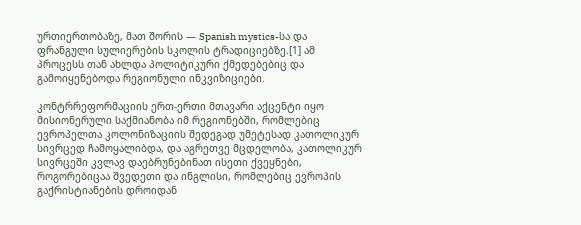ურთიერთობაზე, მათ შორის — Spanish mystics-სა და ფრანგული სულიერების სკოლის ტრადიციებზე.[1] ამ პროცესს თან ახლდა პოლიტიკური ქმედებებიც და გამოიყენებოდა რეგიონული ინკვიზიციები.

კონტრრეფორმაციის ერთ-ერთი მთავარი აქცენტი იყო მისიონერული საქმიანობა იმ რეგიონებში, რომლებიც ევროპელთა კოლონიზაციის შედეგად უმეტესად კათოლიკურ სივრცედ ჩამოყალიბდა, და აგრეთვე მცდელობა, კათოლიკურ სივრცეში კვლავ დაებრუნებინათ ისეთი ქვეყნები, როგორებიცაა შვედეთი და ინგლისი, რომლებიც ევროპის გაქრისტიანების დროიდან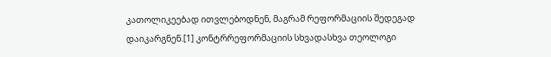კათოლიკეებად ითვლებოდნენ, მაგრამ რეფორმაციის შედეგად დაიკარგნენ.[1] კონტრრეფორმაციის სხვადასხვა თეოლოგი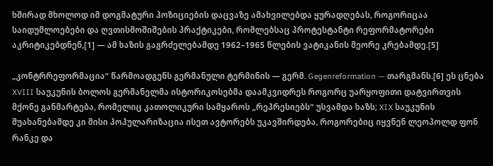ხშირად მხოლოდ იმ დოგმატური პოზიციების დაცვაზე ამახვილებდა ყურადღებას, როგორიცაა საიდუმლოებები და ღვთისმოშიშების პრაქტიკები, რომლებსაც პროტესტანტი რეფორმატორები აკრიტიკებდნენ,[1] — ამ ხაზის გაგრძელებამდე 1962–1965 წლების ვატიკანის მეორე კრებამდე.[5]

„კონტრრეფორმაცია“ წარმოადგენს გერმანული ტერმინის — გერმ. Gegenreformation — თარგმანს.[6] ეს ცნება XVIII საუკუნის ბოლოს გერმანელმა ისტორიკოსებმა დაამკვიდრეს როგორც უარყოფითი დატვირთვის მქონე განმარტება, რომელიც კათოლიკური სამყაროს „რეპრესიებს“ უსვამდა ხაზს; XIX საუკუნის შუახანებამდე კი მისი პოპულარიზაცია ისეთ ავტორებს უკავშირდება, როგორებიც იყვნენ ლეოპოლდ ფონ რანკე და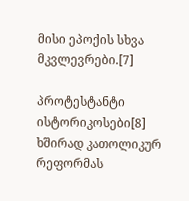მისი ეპოქის სხვა მკვლევრები.[7]

პროტესტანტი ისტორიკოსები[8] ხშირად კათოლიკურ რეფორმას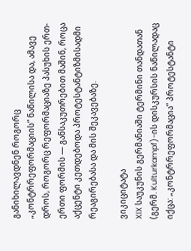განიხილავდნენ როგორც „კონტრრეფორმაციის“ ნაწილისა და, ამავე დროს, როგორც რეფორმაციაზე პასუხის ერთ-ერთი ფორმის — განსაკუთრებით მაშინ, როცა აქცენტი კეთდებოდა პროტესტანტიზმისადმი რეაგირებასა და მის შეკავებაზე.

ვიკიციტატა
XIX საუკუნის გერმანიაში ტერმინი თანდათან (გერმ. Kulturkampf)-ის დისკურსის ნაწილადაც იქცა: „კონტრრეფორმაცია“ პროტესტანტი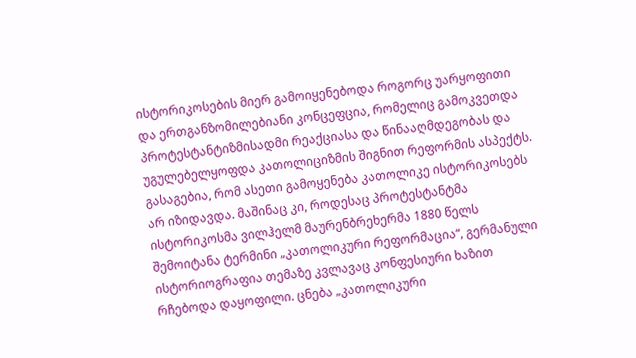ისტორიკოსების მიერ გამოიყენებოდა როგორც უარყოფითი და ერთგანზომილებიანი კონცეფცია, რომელიც გამოკვეთდა პროტესტანტიზმისადმი რეაქციასა და წინააღმდეგობას და უგულებელყოფდა კათოლიციზმის შიგნით რეფორმის ასპექტს. გასაგებია, რომ ასეთი გამოყენება კათოლიკე ისტორიკოსებს არ იზიდავდა. მაშინაც კი, როდესაც პროტესტანტმა ისტორიკოსმა ვილჰელმ მაურენბრეხერმა 1880 წელს შემოიტანა ტერმინი „კათოლიკური რეფორმაცია“, გერმანული ისტორიოგრაფია თემაზე კვლავაც კონფესიური ხაზით რჩებოდა დაყოფილი. ცნება „კათოლიკური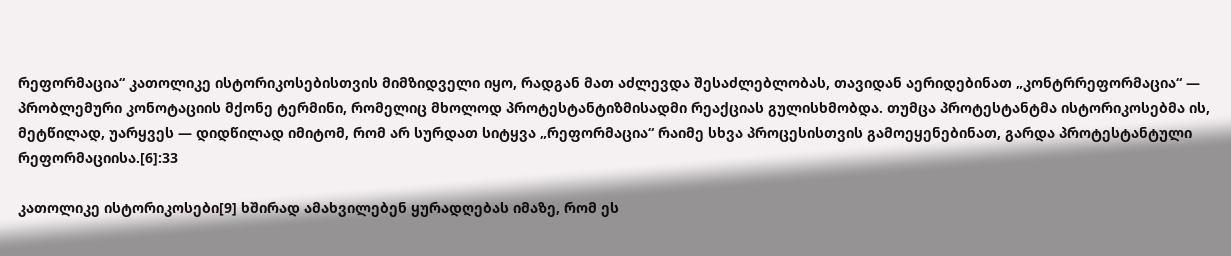რეფორმაცია“ კათოლიკე ისტორიკოსებისთვის მიმზიდველი იყო, რადგან მათ აძლევდა შესაძლებლობას, თავიდან აერიდებინათ „კონტრრეფორმაცია“ — პრობლემური კონოტაციის მქონე ტერმინი, რომელიც მხოლოდ პროტესტანტიზმისადმი რეაქციას გულისხმობდა. თუმცა პროტესტანტმა ისტორიკოსებმა ის, მეტწილად, უარყვეს — დიდწილად იმიტომ, რომ არ სურდათ სიტყვა „რეფორმაცია“ რაიმე სხვა პროცესისთვის გამოეყენებინათ, გარდა პროტესტანტული რეფორმაციისა.[6]:33

კათოლიკე ისტორიკოსები[9] ხშირად ამახვილებენ ყურადღებას იმაზე, რომ ეს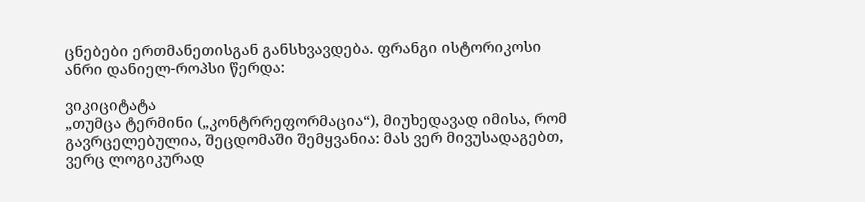ცნებები ერთმანეთისგან განსხვავდება. ფრანგი ისტორიკოსი ანრი დანიელ-როპსი წერდა:

ვიკიციტატა
„თუმცა ტერმინი („კონტრრეფორმაცია“), მიუხედავად იმისა, რომ გავრცელებულია, შეცდომაში შემყვანია: მას ვერ მივუსადაგებთ, ვერც ლოგიკურად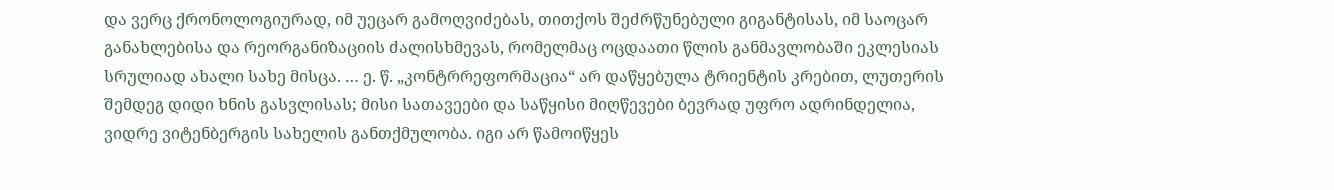და ვერც ქრონოლოგიურად, იმ უეცარ გამოღვიძებას, თითქოს შეძრწუნებული გიგანტისას, იმ საოცარ განახლებისა და რეორგანიზაციის ძალისხმევას, რომელმაც ოცდაათი წლის განმავლობაში ეკლესიას სრულიად ახალი სახე მისცა. … ე. წ. „კონტრრეფორმაცია“ არ დაწყებულა ტრიენტის კრებით, ლუთერის შემდეგ დიდი ხნის გასვლისას; მისი სათავეები და საწყისი მიღწევები ბევრად უფრო ადრინდელია, ვიდრე ვიტენბერგის სახელის განთქმულობა. იგი არ წამოიწყეს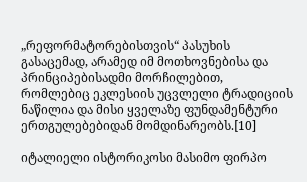„რეფორმატორებისთვის“ პასუხის გასაცემად, არამედ იმ მოთხოვნებისა და პრინციპებისადმი მორჩილებით, რომლებიც ეკლესიის უცვლელი ტრადიციის ნაწილია და მისი ყველაზე ფუნდამენტური ერთგულებებიდან მომდინარეობს.[10]

იტალიელი ისტორიკოსი მასიმო ფირპო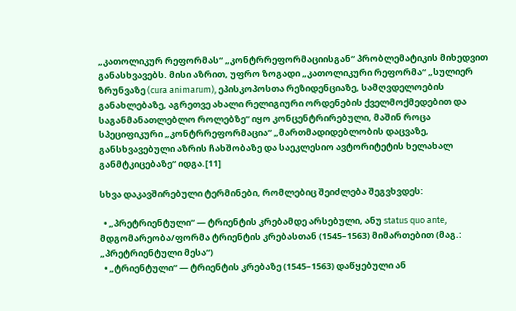„კათოლიკურ რეფორმას“ „კონტრრეფორმაციისგან“ პრობლემატიკის მიხედვით განასხვავებს. მისი აზრით, უფრო ზოგადი „კათოლიკური რეფორმა“ „სულიერ ზრუნვაზე (cura animarum), ეპისკოპოსთა რეზიდენციაზე, სამღვდელოების განახლებაზე, აგრეთვე ახალი რელიგიური ორდენების ქველმოქმედებით და საგანმანათლებლო როლებზე“ იყო კონცენტრირებული, მაშინ როცა სპეციფიკური „კონტრრეფორმაცია“ „მართმადიდებლობის დაცვაზე, განსხვავებული აზრის ჩახშობაზე და საეკლესიო ავტორიტეტის ხელახალ განმტკიცებაზე“ იდგა.[11]

სხვა დაკავშირებული ტერმინები, რომლებიც შეიძლება შეგვხვდეს:

  • „პრეტრიენტული“ — ტრიენტის კრებამდე არსებული, ანუ status quo ante, მდგომარეობა/ფორმა ტრიენტის კრებასთან (1545–1563) მიმართებით (მაგ.: „პრეტრიენტული მესა“)
  • „ტრიენტული“ — ტრიენტის კრებაზე (1545–1563) დაწყებული ან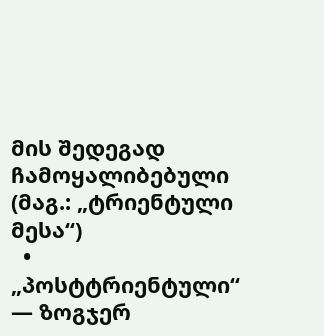მის შედეგად ჩამოყალიბებული (მაგ.: „ტრიენტული მესა“)
  • „პოსტტრიენტული“ — ზოგჯერ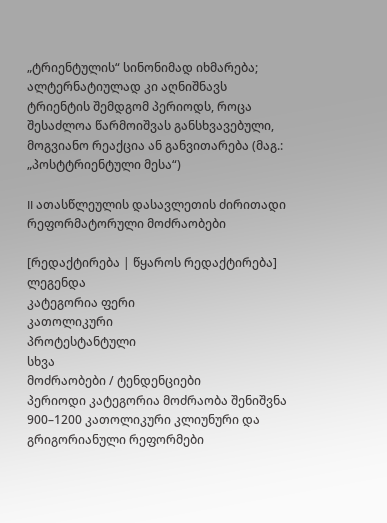„ტრიენტულის“ სინონიმად იხმარება; ალტერნატიულად კი აღნიშნავს ტრიენტის შემდგომ პერიოდს, როცა შესაძლოა წარმოიშვას განსხვავებული, მოგვიანო რეაქცია ან განვითარება (მაგ.: „პოსტტრიენტული მესა“)

II ათასწლეულის დასავლეთის ძირითადი რეფორმატორული მოძრაობები

[რედაქტირება | წყაროს რედაქტირება]
ლეგენდა
კატეგორია ფერი
კათოლიკური
პროტესტანტული
სხვა
მოძრაობები / ტენდენციები
პერიოდი კატეგორია მოძრაობა შენიშვნა
900–1200 კათოლიკური კლიუნური და გრიგორიანული რეფორმები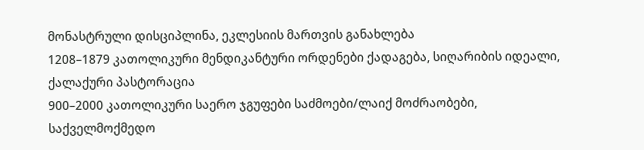მონასტრული დისციპლინა, ეკლესიის მართვის განახლება
1208–1879 კათოლიკური მენდიკანტური ორდენები ქადაგება, სიღარიბის იდეალი, ქალაქური პასტორაცია
900–2000 კათოლიკური საერო ჯგუფები საძმოები/ლაიქ მოძრაობები, საქველმოქმედო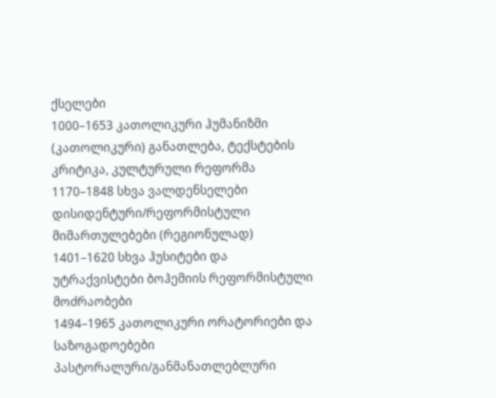ქსელები
1000–1653 კათოლიკური ჰუმანიზმი (კათოლიკური) განათლება, ტექსტების კრიტიკა, კულტურული რეფორმა
1170–1848 სხვა ვალდენსელები დისიდენტური/რეფორმისტული მიმართულებები (რეგიონულად)
1401–1620 სხვა ჰუსიტები და უტრაქვისტები ბოჰემიის რეფორმისტული მოძრაობები
1494–1965 კათოლიკური ორატორიები და საზოგადოებები პასტორალური/განმანათლებლური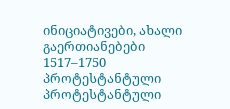ინიციატივები, ახალი გაერთიანებები
1517–1750 პროტესტანტული პროტესტანტული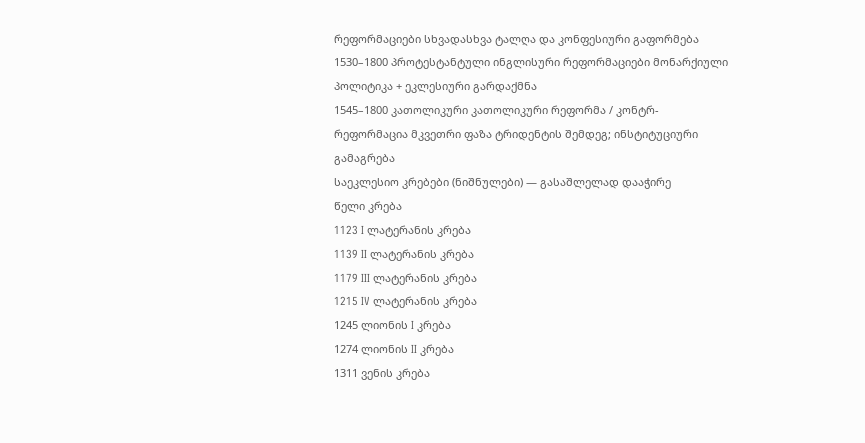რეფორმაციები სხვადასხვა ტალღა და კონფესიური გაფორმება
1530–1800 პროტესტანტული ინგლისური რეფორმაციები მონარქიული პოლიტიკა + ეკლესიური გარდაქმნა
1545–1800 კათოლიკური კათოლიკური რეფორმა / კონტრ-რეფორმაცია მკვეთრი ფაზა ტრიდენტის შემდეგ; ინსტიტუციური გამაგრება
საეკლესიო კრებები (ნიშნულები) — გასაშლელად დააჭირე
წელი კრება
1123 I ლატერანის კრება
1139 II ლატერანის კრება
1179 III ლატერანის კრება
1215 IV ლატერანის კრება
1245 ლიონის I კრება
1274 ლიონის II კრება
1311 ვენის კრება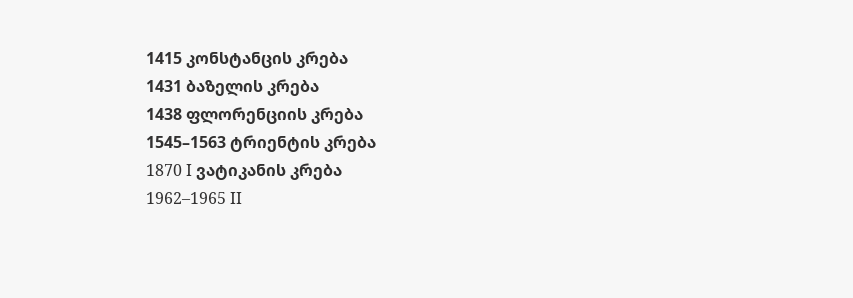1415 კონსტანცის კრება
1431 ბაზელის კრება
1438 ფლორენციის კრება
1545–1563 ტრიენტის კრება
1870 I ვატიკანის კრება
1962–1965 II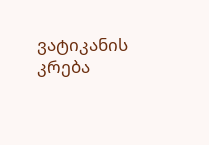ვატიკანის კრება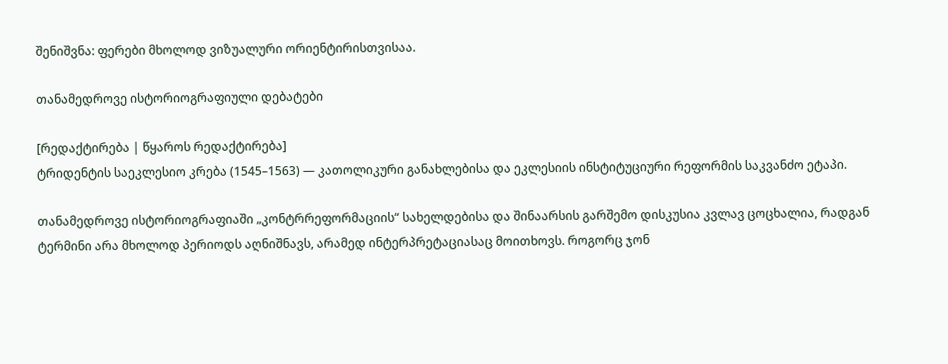შენიშვნა: ფერები მხოლოდ ვიზუალური ორიენტირისთვისაა.

თანამედროვე ისტორიოგრაფიული დებატები

[რედაქტირება | წყაროს რედაქტირება]
ტრიდენტის საეკლესიო კრება (1545–1563) — კათოლიკური განახლებისა და ეკლესიის ინსტიტუციური რეფორმის საკვანძო ეტაპი.

თანამედროვე ისტორიოგრაფიაში „კონტრრეფორმაციის“ სახელდებისა და შინაარსის გარშემო დისკუსია კვლავ ცოცხალია, რადგან ტერმინი არა მხოლოდ პერიოდს აღნიშნავს, არამედ ინტერპრეტაციასაც მოითხოვს. როგორც ჯონ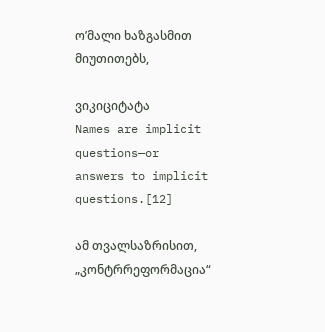ო’მალი ხაზგასმით მიუთითებს,

ვიკიციტატა
Names are implicit questions—or answers to implicit questions.[12]

ამ თვალსაზრისით, „კონტრრეფორმაცია“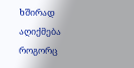ხშირად აღიქმება როგორც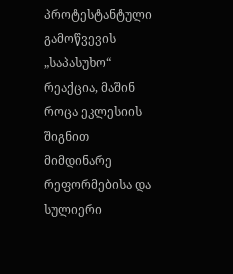პროტესტანტული გამოწვევის „საპასუხო“ რეაქცია, მაშინ როცა ეკლესიის შიგნით მიმდინარე რეფორმებისა და სულიერი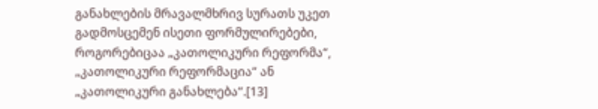განახლების მრავალმხრივ სურათს უკეთ გადმოსცემენ ისეთი ფორმულირებები, როგორებიცაა „კათოლიკური რეფორმა“, „კათოლიკური რეფორმაცია“ ან „კათოლიკური განახლება“.[13]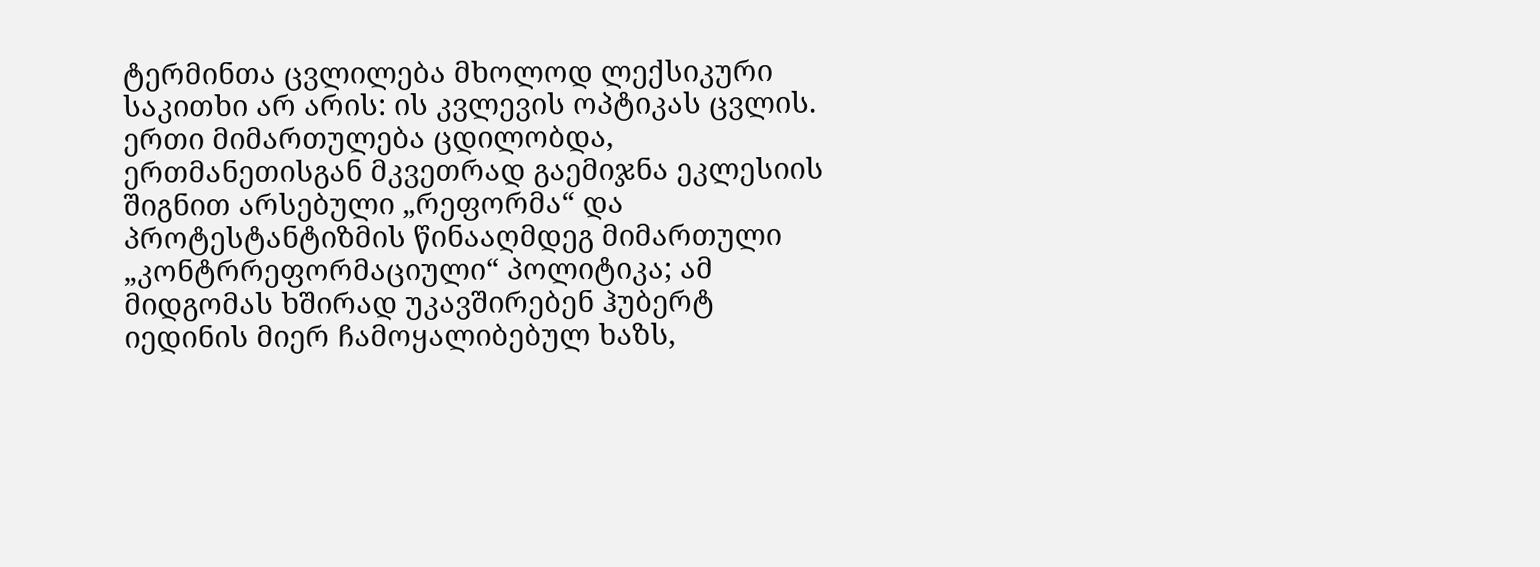ტერმინთა ცვლილება მხოლოდ ლექსიკური საკითხი არ არის: ის კვლევის ოპტიკას ცვლის. ერთი მიმართულება ცდილობდა, ერთმანეთისგან მკვეთრად გაემიჯნა ეკლესიის შიგნით არსებული „რეფორმა“ და პროტესტანტიზმის წინააღმდეგ მიმართული „კონტრრეფორმაციული“ პოლიტიკა; ამ მიდგომას ხშირად უკავშირებენ ჰუბერტ იედინის მიერ ჩამოყალიბებულ ხაზს,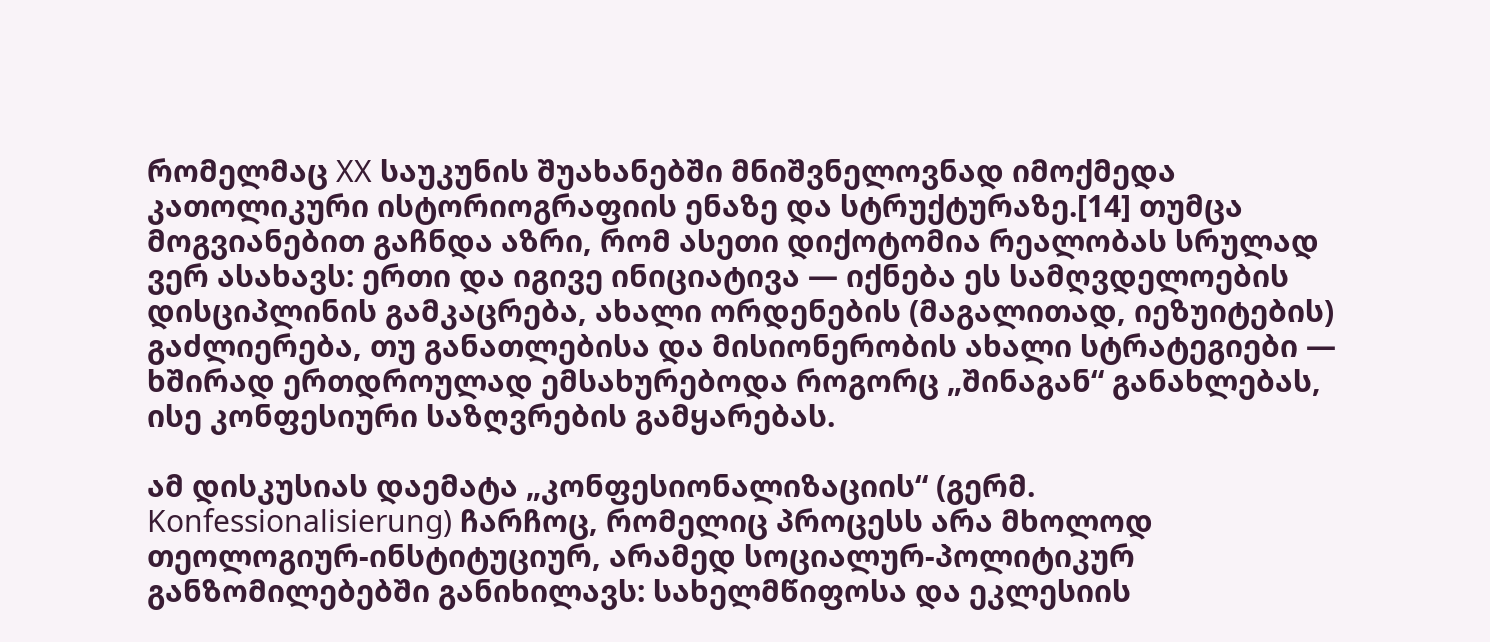რომელმაც XX საუკუნის შუახანებში მნიშვნელოვნად იმოქმედა კათოლიკური ისტორიოგრაფიის ენაზე და სტრუქტურაზე.[14] თუმცა მოგვიანებით გაჩნდა აზრი, რომ ასეთი დიქოტომია რეალობას სრულად ვერ ასახავს: ერთი და იგივე ინიციატივა — იქნება ეს სამღვდელოების დისციპლინის გამკაცრება, ახალი ორდენების (მაგალითად, იეზუიტების) გაძლიერება, თუ განათლებისა და მისიონერობის ახალი სტრატეგიები — ხშირად ერთდროულად ემსახურებოდა როგორც „შინაგან“ განახლებას, ისე კონფესიური საზღვრების გამყარებას.

ამ დისკუსიას დაემატა „კონფესიონალიზაციის“ (გერმ. Konfessionalisierung) ჩარჩოც, რომელიც პროცესს არა მხოლოდ თეოლოგიურ-ინსტიტუციურ, არამედ სოციალურ-პოლიტიკურ განზომილებებში განიხილავს: სახელმწიფოსა და ეკლესიის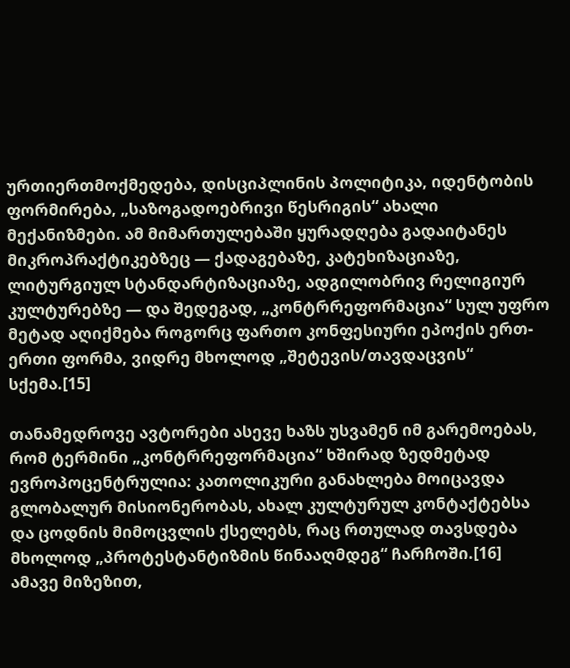ურთიერთმოქმედება, დისციპლინის პოლიტიკა, იდენტობის ფორმირება, „საზოგადოებრივი წესრიგის“ ახალი მექანიზმები. ამ მიმართულებაში ყურადღება გადაიტანეს მიკროპრაქტიკებზეც — ქადაგებაზე, კატეხიზაციაზე, ლიტურგიულ სტანდარტიზაციაზე, ადგილობრივ რელიგიურ კულტურებზე — და შედეგად, „კონტრრეფორმაცია“ სულ უფრო მეტად აღიქმება როგორც ფართო კონფესიური ეპოქის ერთ-ერთი ფორმა, ვიდრე მხოლოდ „შეტევის/თავდაცვის“ სქემა.[15]

თანამედროვე ავტორები ასევე ხაზს უსვამენ იმ გარემოებას, რომ ტერმინი „კონტრრეფორმაცია“ ხშირად ზედმეტად ევროპოცენტრულია: კათოლიკური განახლება მოიცავდა გლობალურ მისიონერობას, ახალ კულტურულ კონტაქტებსა და ცოდნის მიმოცვლის ქსელებს, რაც რთულად თავსდება მხოლოდ „პროტესტანტიზმის წინააღმდეგ“ ჩარჩოში.[16] ამავე მიზეზით,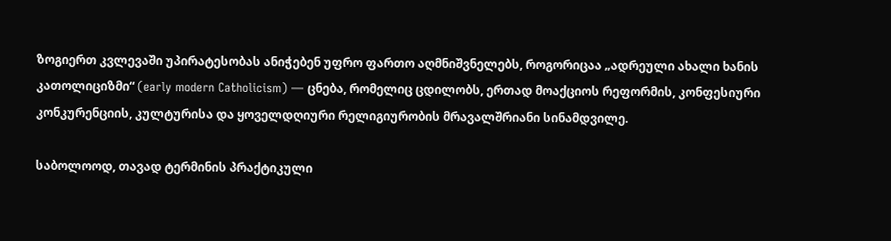ზოგიერთ კვლევაში უპირატესობას ანიჭებენ უფრო ფართო აღმნიშვნელებს, როგორიცაა „ადრეული ახალი ხანის კათოლიციზმი“ (early modern Catholicism) — ცნება, რომელიც ცდილობს, ერთად მოაქციოს რეფორმის, კონფესიური კონკურენციის, კულტურისა და ყოველდღიური რელიგიურობის მრავალშრიანი სინამდვილე.

საბოლოოდ, თავად ტერმინის პრაქტიკული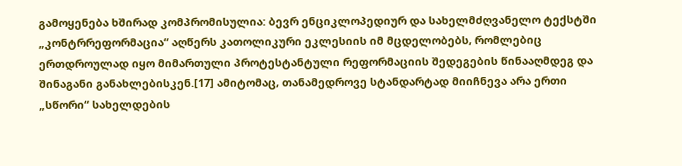გამოყენება ხშირად კომპრომისულია: ბევრ ენციკლოპედიურ და სახელმძღვანელო ტექსტში „კონტრრეფორმაცია“ აღწერს კათოლიკური ეკლესიის იმ მცდელობებს, რომლებიც ერთდროულად იყო მიმართული პროტესტანტული რეფორმაციის შედეგების წინააღმდეგ და შინაგანი განახლებისკენ.[17] ამიტომაც, თანამედროვე სტანდარტად მიიჩნევა არა ერთი „სწორი“ სახელდების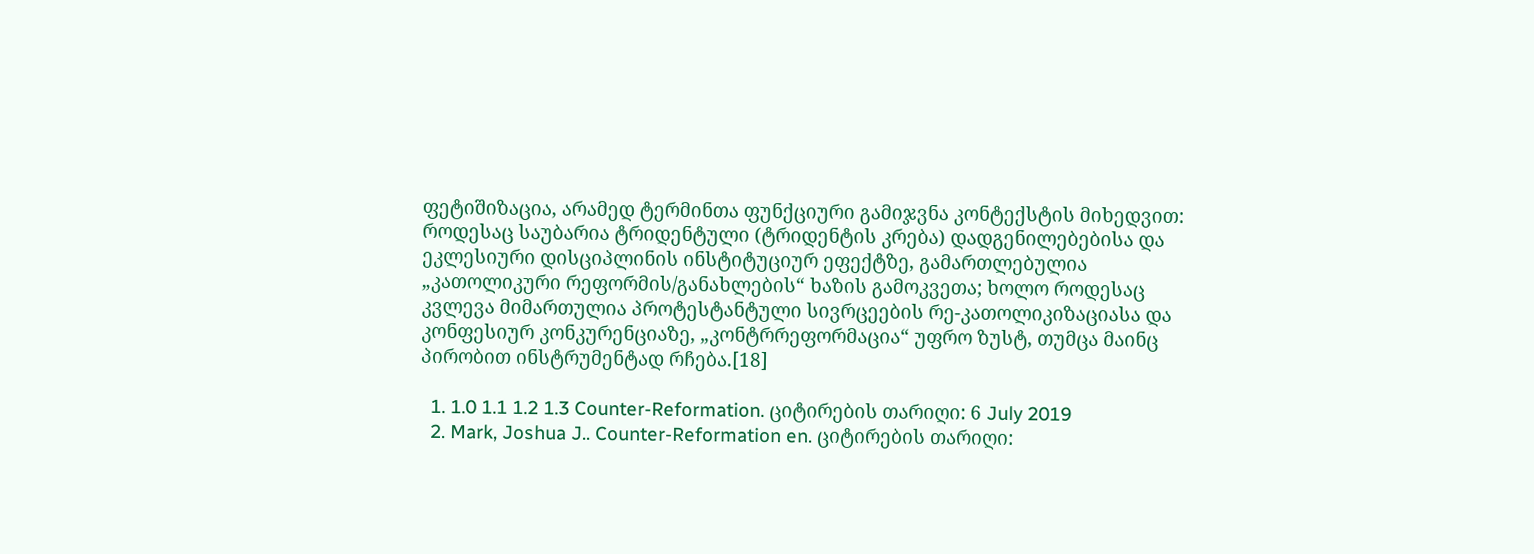ფეტიშიზაცია, არამედ ტერმინთა ფუნქციური გამიჯვნა კონტექსტის მიხედვით: როდესაც საუბარია ტრიდენტული (ტრიდენტის კრება) დადგენილებებისა და ეკლესიური დისციპლინის ინსტიტუციურ ეფექტზე, გამართლებულია „კათოლიკური რეფორმის/განახლების“ ხაზის გამოკვეთა; ხოლო როდესაც კვლევა მიმართულია პროტესტანტული სივრცეების რე-კათოლიკიზაციასა და კონფესიურ კონკურენციაზე, „კონტრრეფორმაცია“ უფრო ზუსტ, თუმცა მაინც პირობით ინსტრუმენტად რჩება.[18]

  1. 1.0 1.1 1.2 1.3 Counter-Reformation. ციტირების თარიღი: 6 July 2019
  2. Mark, Joshua J.. Counter-Reformation en. ციტირების თარიღი: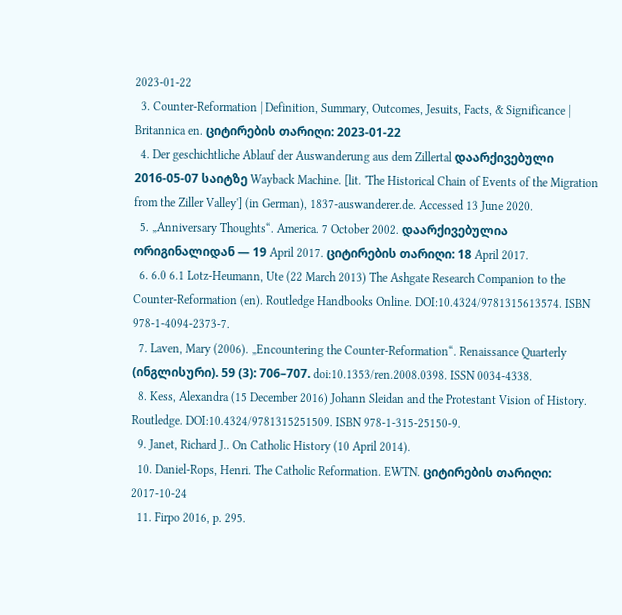2023-01-22
  3. Counter-Reformation | Definition, Summary, Outcomes, Jesuits, Facts, & Significance | Britannica en. ციტირების თარიღი: 2023-01-22
  4. Der geschichtliche Ablauf der Auswanderung aus dem Zillertal დაარქივებული 2016-05-07 საიტზე Wayback Machine. [lit. 'The Historical Chain of Events of the Migration from the Ziller Valley'] (in German), 1837-auswanderer.de. Accessed 13 June 2020.
  5. „Anniversary Thoughts“. America. 7 October 2002. დაარქივებულია ორიგინალიდან — 19 April 2017. ციტირების თარიღი: 18 April 2017.
  6. 6.0 6.1 Lotz-Heumann, Ute (22 March 2013) The Ashgate Research Companion to the Counter-Reformation (en). Routledge Handbooks Online. DOI:10.4324/9781315613574. ISBN 978-1-4094-2373-7.
  7. Laven, Mary (2006). „Encountering the Counter-Reformation“. Renaissance Quarterly (ინგლისური). 59 (3): 706–707. doi:10.1353/ren.2008.0398. ISSN 0034-4338.
  8. Kess, Alexandra (15 December 2016) Johann Sleidan and the Protestant Vision of History. Routledge. DOI:10.4324/9781315251509. ISBN 978-1-315-25150-9.
  9. Janet, Richard J.. On Catholic History (10 April 2014).
  10. Daniel-Rops, Henri. The Catholic Reformation. EWTN. ციტირების თარიღი: 2017-10-24
  11. Firpo 2016, p. 295.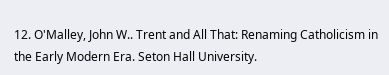12. O'Malley, John W.. Trent and All That: Renaming Catholicism in the Early Modern Era. Seton Hall University.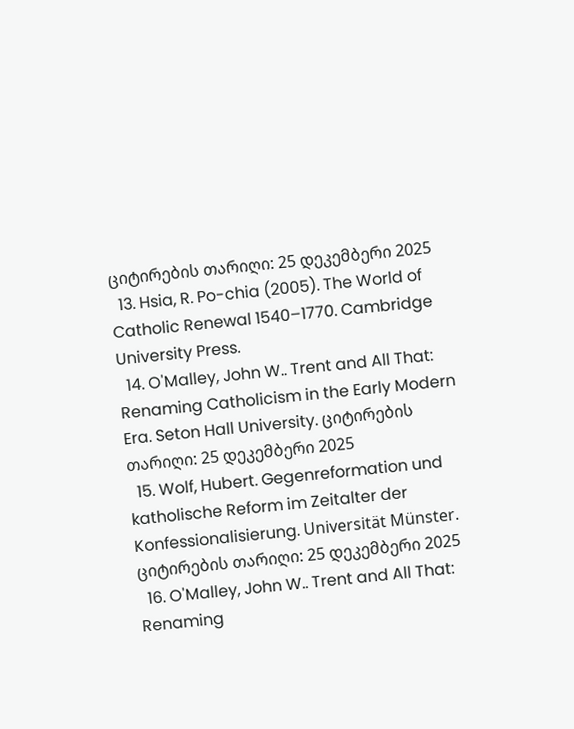ციტირების თარიღი: 25 დეკემბერი 2025
  13. Hsia, R. Po-chia (2005). The World of Catholic Renewal 1540–1770. Cambridge University Press.
  14. O'Malley, John W.. Trent and All That: Renaming Catholicism in the Early Modern Era. Seton Hall University. ციტირების თარიღი: 25 დეკემბერი 2025
  15. Wolf, Hubert. Gegenreformation und katholische Reform im Zeitalter der Konfessionalisierung. Universität Münster. ციტირების თარიღი: 25 დეკემბერი 2025
  16. O'Malley, John W.. Trent and All That: Renaming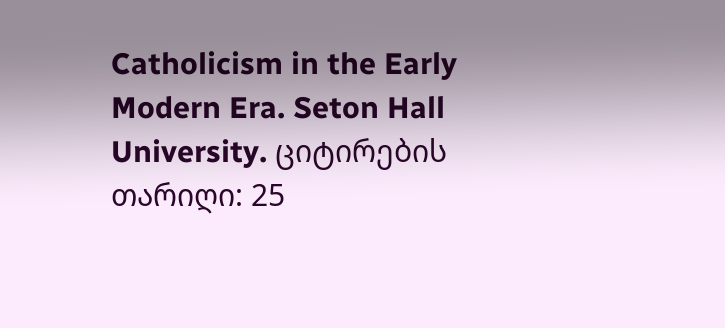Catholicism in the Early Modern Era. Seton Hall University. ციტირების თარიღი: 25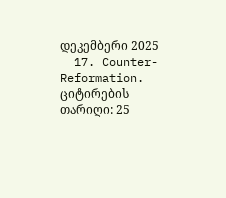დეკემბერი 2025
  17. Counter-Reformation. ციტირების თარიღი: 25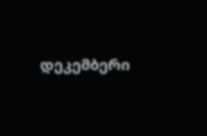დეკემბერი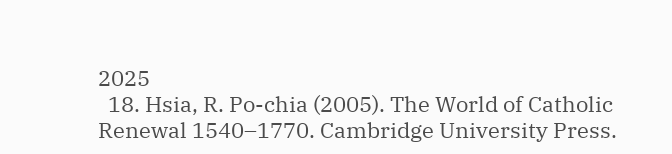2025
  18. Hsia, R. Po-chia (2005). The World of Catholic Renewal 1540–1770. Cambridge University Press.